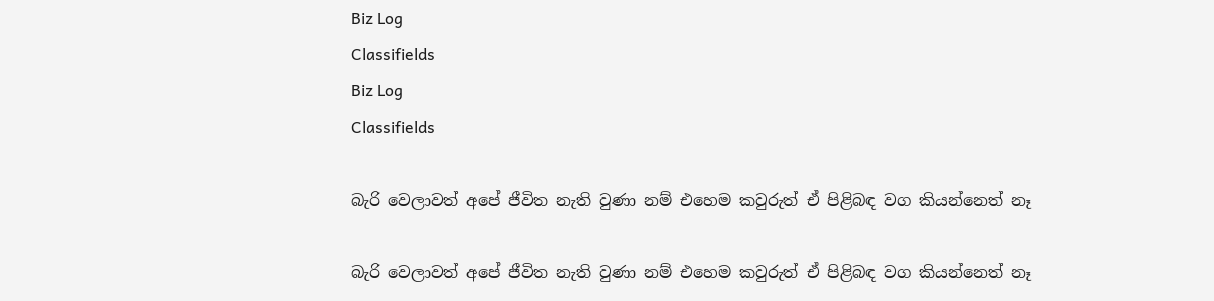Biz Log
Classifields
Biz Log
Classifields

බැරි වෙලාවත් අපේ ජීවිත නැති වුණා නම් එහෙම කවුරුත් ඒ පිළිබඳ වග කියන්නෙත් නෑ

බැරි වෙලාවත් අපේ ජීවිත නැති වුණා නම් එහෙම කවුරුත් ඒ පිළිබඳ වග කියන්නෙත් නෑ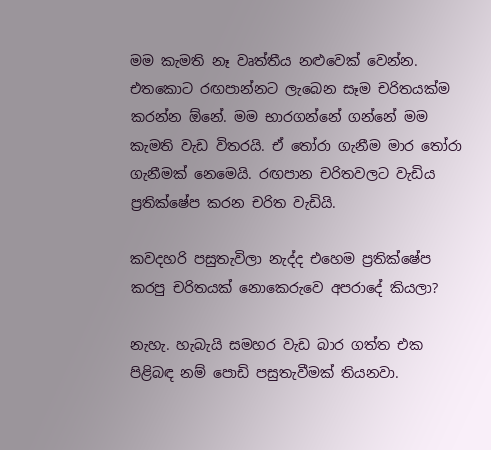මම කැමති නෑ වෘත්තීය නළුවෙක් වෙන්න. එතකොට රඟපාන්නට ලැබෙන සෑම චරිතයක්ම කරන්න ඕනේ. මම භාරගන්නේ ගන්නේ මම කැමති වැඩ විතරයි. ඒ තෝරා ගැනීම මාර තෝරා ගැනීමක් නෙමෙයි. රඟපාන චරිතවලට වැඩිය ප්‍රතික්ෂේප කරන චරිත වැඩියි.

කවදහරි පසුතැවිලා නැද්ද එහෙම ප්‍රතික්ෂේප කරපු චරිතයක් නොකෙරුවෙ අපරාදේ කියලා?

නැහැ. හැබැයි සමහර වැඩ බාර ගත්ත එක පිළිබඳ නම් පොඩි පසුතැවීමක් තියනවා.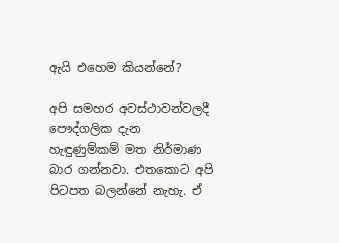ඇයි එහෙම කියන්නේ?

අපි සමහර අවස්ථාවන්වලදී පෞද්ගලික දැන හැඳුණුම්කම් මත නිර්මාණ බාර ගන්නවා. එතකොට අපි පිටපත බලන්නේ නැහැ. ඒ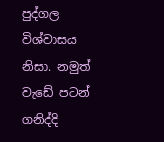පුද්ගල විශ්වාසය නිසා. නමුත් වැඩේ පටන් ගනිද්දි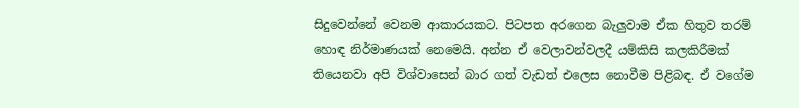සිදුවෙන්නේ වෙනම ආකාරයකට. පිටපත අරගෙන බැලුවාම ඒක හිතුව තරම් හොඳ නිර්මාණයක් නෙමෙයි. අන්න ඒ වෙලාවන්වලදී යම්කිසි කලකිරීමක් තියෙනවා අපි විශ්වාසෙන් බාර ගත් වැඩත් එලෙස නොවීම පිළිබඳ. ඒ වගේම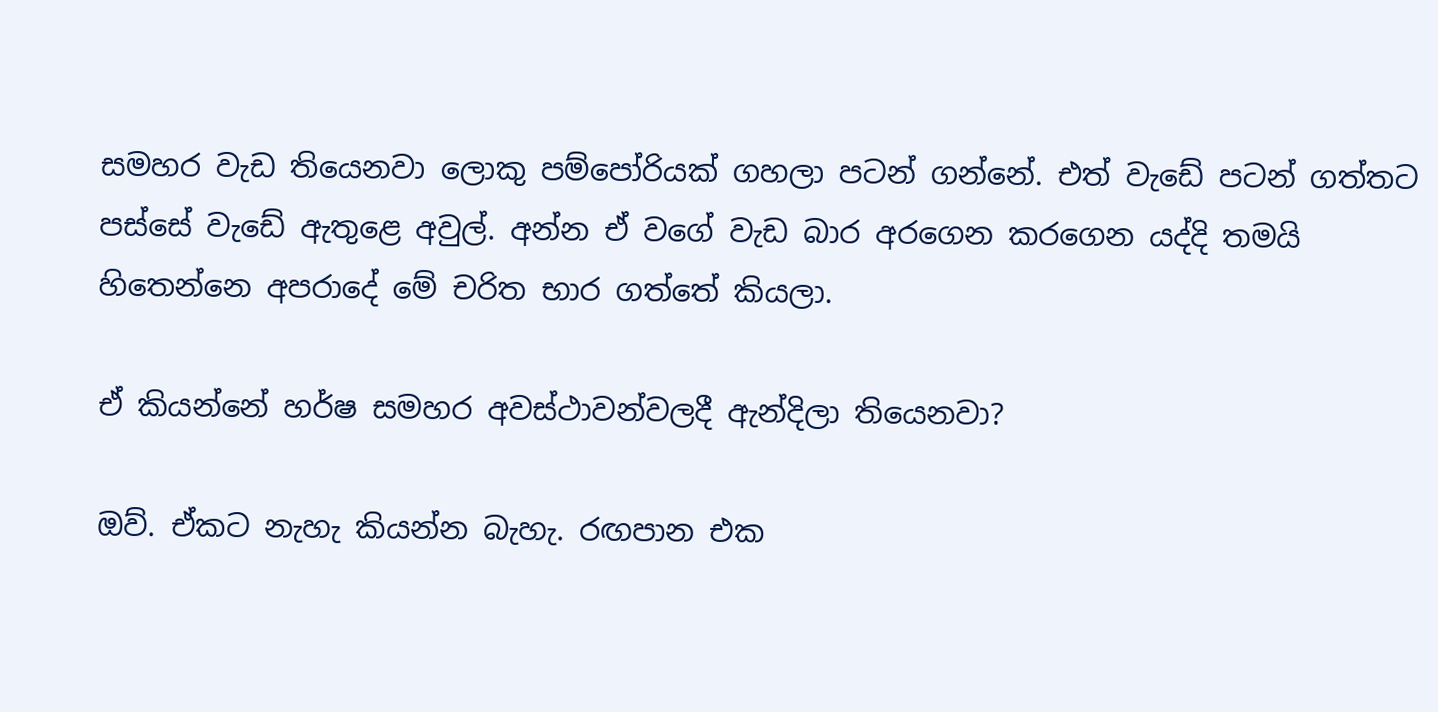සමහර වැඩ තියෙනවා ලොකු පම්පෝරියක් ගහලා පටන් ගන්නේ. එත් වැඩේ පටන් ගත්තට පස්සේ වැඩේ ඇතුළෙ අවුල්. අන්න ඒ වගේ වැඩ බාර අරගෙන කරගෙන යද්දි තමයි හිතෙන්නෙ අපරාදේ මේ චරිත භාර ගත්තේ කියලා.

ඒ කියන්නේ හර්ෂ සමහර අවස්ථාවන්වලදී ඇන්දිලා තියෙනවා?

ඔව්. ඒකට නැහැ කියන්න බැහැ. රඟපාන එක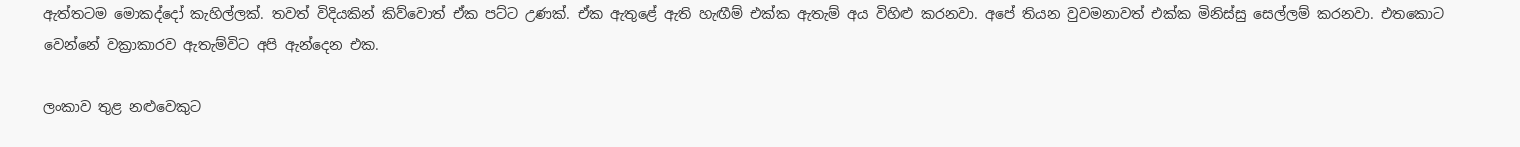ඇත්තටම මොකද්දෝ කැහිල්ලක්. තවත් විදියකින් කිව්වොත් ඒක පට්ට උණක්. ඒක ඇතුළේ ඇති හැඟීම් එක්ක ඇතැම් අය විහිළු කරනවා. අපේ තියන වුවමනාවත් එක්ක මිනිස්සු සෙල්ලම් කරනවා. එතකොට වෙන්නේ වක්‍රාකාරව ඇතැම්විට අපි ඇන්දෙන එක.

ලංකාව තුළ නළුවෙකුට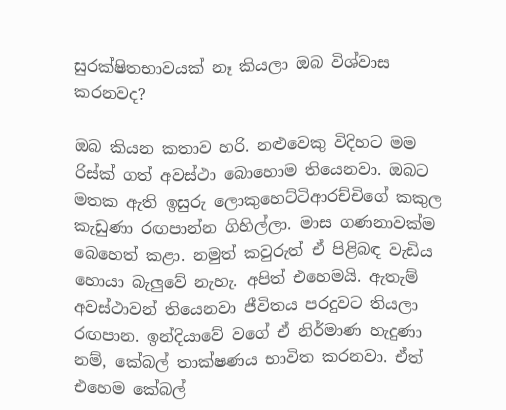සුරක්ෂිතභාවයක් නෑ කියලා ඔබ විශ්වාස කරනවද?

ඔබ කියන කතාව හරි. නළුවෙකු විදිහට මම රිස්ක් ගත් අවස්ථා බොහොම තියෙනවා. ඔබට මතක ඇති ඉසුරු ලොකුහෙට්ටිආරච්චිගේ කකුල කැඩුණා රඟපාන්න ගිහිල්ලා. මාස ගණනාවක්ම බෙහෙත් කළා. නමුත් කවුරුත් ඒ පිළිබඳ වැඩිය හොයා බැලුවේ නැහැ. අපිත් එහෙමයි. ඇතැම් අවස්ථාවන් තියෙනවා ජීවිතය පරදුවට තියලා රඟපාන. ඉන්දියාවේ වගේ ඒ නිර්මාණ හැදුණා නම්, කේබල් තාක්ෂණය භාවිත කරනවා. ඒත් එහෙම කේබල්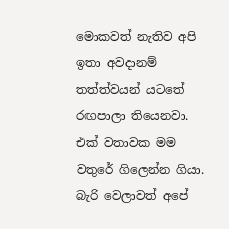මොකවත් නැතිව අපි ඉතා අවදානම් තත්ත්වයන් යටතේ රඟපාලා තියෙනවා. එක් වතාවක මම වතුරේ ගිලෙන්න ගියා. බැරි වෙලාවත් අපේ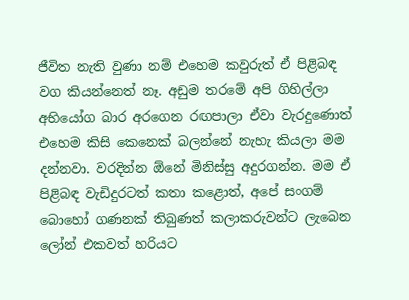ජීවිත නැති වුණා නම් එහෙම කවුරුත් ඒ පිළිබඳ වග කියන්නෙත් නෑ. අඩුම තරමේ අපි ගිහිල්ලා අභියෝග බාර අරගෙන රඟපාලා ඒවා වැරදුණොත් එහෙම කිසි කෙනෙක් බලන්නේ නැහැ කියලා මම දන්නවා. වරදින්න ඕනේ මිනිස්සු අදුරගන්න. මම ඒ පිළිබඳ වැඩිදුරටත් කතා කළොත්, අපේ සංගම් බොහෝ ගණනක් තිබුණත් කලාකරුවන්ට ලැබෙන ලෝන් එකවත් හරියට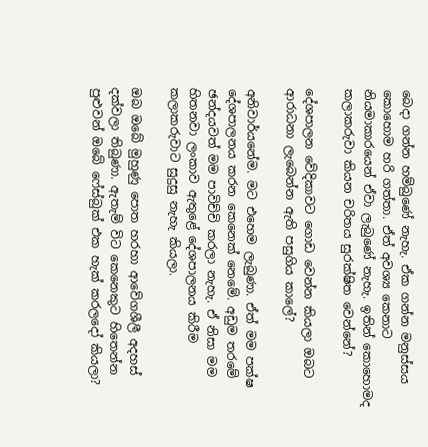බෙදා ගන්න හම්බුණේ නැහැ. ඒක ගන්න මනුස්සය කොහොම හරි ගත්තා. ඒත් අවශ්‍ය කෙනාට නියමාකාරයෙන් ඒවා ලැබුණේ නැහැ. ඉතින් කොහොමද කලාකරුවා කියන චරිතය සුරක්ෂිත වෙන්නේ?

දේශපාලන වේදිකාවට ගොඩ වෙන්න කියලා ඔබට ආරාධනා ලැබෙන්න ඇති පසුගිය කාලේ?

අනිවාර්යනේම. මට එහෙම ලැබුණා. ඒත් මම පක්ෂ දේශපාලනය කරන කෙනෙක් නෙමේ. අඩුම තරමේ ඡන්දයවත් මම පාවිච්චි කරලා නැහැ. ඒ නිසා මම හිතනවා ලංකාව ඇතුළේ දේශපාලනය කිරීම කලාකරුවාට සුදුසු නැහැ කියලා.

ඔබ ඔබේ මුහුණු පොත හරහා ආවේගශීලී අදහස් දක්වලා තිබුණා. ඇතැම් විට කෙනෙකුට හිතෙන්න පුළුවන් ඔබේ ෆේස්බුක් එක හැක් කරලදෝ කියලා?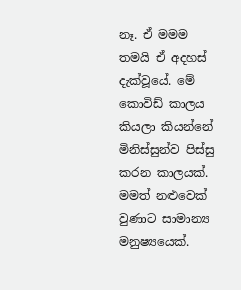නෑ. ඒ මමම තමයි ඒ අදහස් දැක්වූයේ. මේ කොවිඩ් කාලය කියලා කියන්නේ මිනිස්සුන්ව පිස්සු කරන කාලයක්. මමත් නළුවෙක් වුණාට සාමාන්‍ය මනුෂ්‍යයෙක්.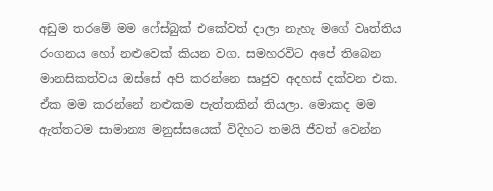අඩුම තරමේ මම ෆේස්බුක් එකේවත් දාලා නැහැ මගේ වෘත්තිය රංගනය හෝ නළුවෙක් කියන වග. සමහරවිට අපේ තිබෙන මානසිකත්වය ඔස්සේ අපි කරන්නෙ සෘජුව අදහස් දක්වන එක. ඒක මම කරන්නේ නළුකම පැත්තකින් තියලා. මොකද මම ඇත්තටම සාමාන්‍ය මනුස්සයෙක් විදිහට තමයි ජීවත් වෙන්න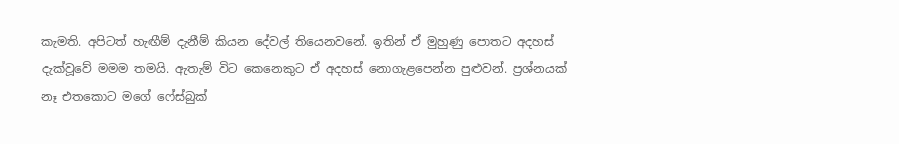කැමති. අපිටත් හැඟීම් දැනීම් කියන දේවල් තියෙනවනේ. ඉතින් ඒ මුහුණු පොතට අදහස් දැක්වූවේ මමම තමයි. ඇතැම් විට කෙනෙකුට ඒ අදහස් නොගැළපෙන්න පුළුවන්. ප්‍රශ්නයක් නෑ එතකොට මගේ ෆේස්බුක්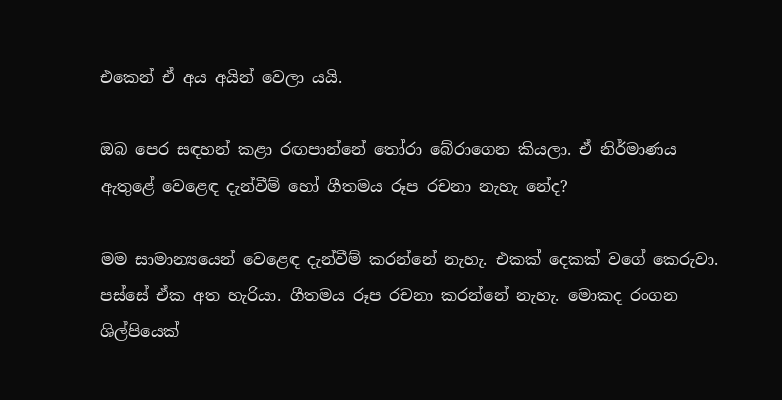එකෙන් ඒ අය අයින් වෙලා යයි.

ඔබ පෙර සඳහන් කළා රඟපාන්නේ තෝරා බේරාගෙන කියලා. ඒ නිර්මාණය ඇතුළේ වෙළෙඳ දැන්වීම් හෝ ගීතමය රූප රචනා නැහැ නේද?

මම සාමාන්‍යයෙන් වෙළෙඳ දැන්වීම් කරන්නේ නැහැ. එකක් දෙකක් වගේ කෙරුවා. පස්සේ ඒක අත හැරියා. ගීතමය රූප රචනා කරන්නේ නැහැ. මොකද රංගන ශිල්පියෙක්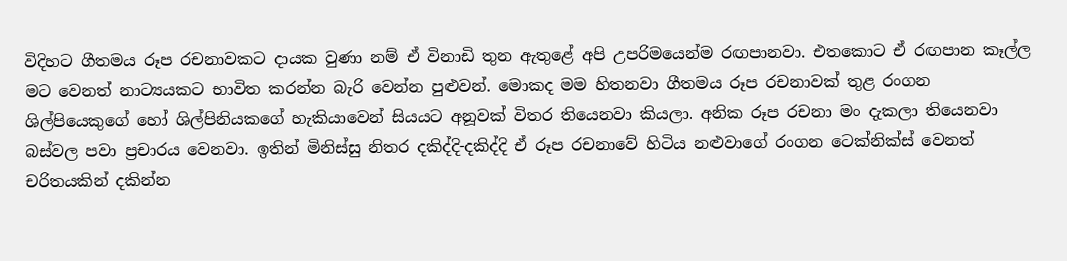විදිහට ගීතමය රූප රචනාවකට දායක වුණා නම් ඒ විනාඩි තුන ඇතුළේ අපි උපරිමයෙන්ම රඟපානවා. එතකොට ඒ රඟපාන කෑල්ල මට වෙනත් නාට්‍යයකට භාවිත කරන්න බැරි වෙන්න පුළුවන්. මොකද මම හිතනවා ගීතමය රූප රචනාවක් තුළ රංගන ශිල්පියෙකුගේ හෝ ශිල්පිනියකගේ හැකියාවෙන් සියයට අනූවක් විතර තියෙනවා කියලා. අනික රූප රචනා මං දැකලා තියෙනවා බස්වල පවා ප්‍රචාරය වෙනවා. ඉතින් මිනිස්සු නිතර දකිද්දි-දකිද්දි ඒ රූප රචනාවේ හිටිය නළුවාගේ රංගන ටෙක්නික්ස් වෙනත් චරිතයකින් දකින්න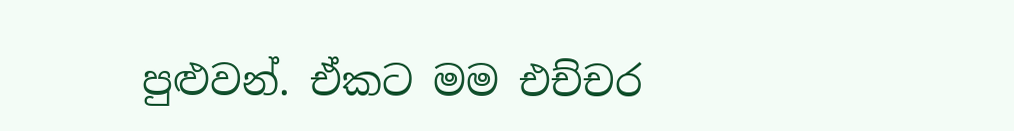පුළුවන්. ඒකට මම එච්චර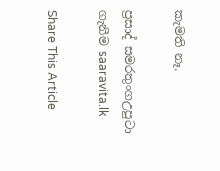කැමති නෑ.

ප්‍රසාද් සමරතුංගඋපුටා ගැනීම saaravita.lk

Share This Article